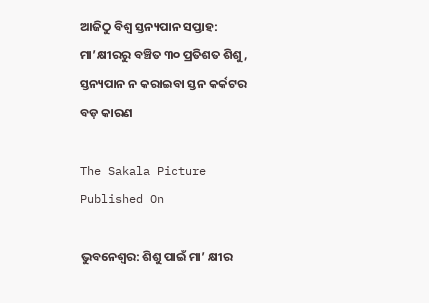ଆଜିଠୁ ବିଶ୍ୱ ସ୍ତନ୍ୟପାନ ସପ୍ତାହ: ମା’କ୍ଷୀରରୁ ବଞ୍ଚିତ ୩୦ ପ୍ରତିଶତ ଶିଶୁ, ସ୍ତନ୍ୟପାନ ନ କରାଇବା ସ୍ତନ କର୍କଟର ବଡ଼ କାରଣ

The Sakala Picture
Published On

ଭୁବନେଶ୍ୱର: ଶିଶୁ ପାଇଁ ମା’ କ୍ଷୀର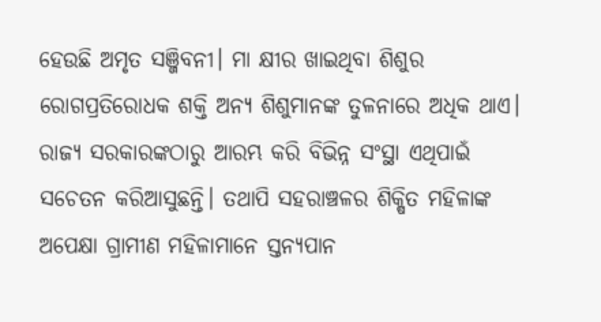ହେଉଛି ଅମୃତ ସଞ୍ଜିବନୀ। ମା କ୍ଷୀର ଖାଇଥିବା ଶିଶୁର ରୋଗପ୍ରତିରୋଧକ ଶକ୍ତି ଅନ୍ୟ ଶିଶୁମାନଙ୍କ ତୁଳନାରେ ଅଧିକ ଥାଏ। ରାଜ୍ୟ ସରକାରଙ୍କଠାରୁ ଆରମ୍ଭ କରି ବିଭିନ୍ନ ସଂସ୍ଥା ଏଥିପାଇଁ ସଚେତନ କରିଆସୁଛନ୍ତି। ତଥାପି ସହରାଞ୍ଚଳର ଶିକ୍ଷିତ ମହିଳାଙ୍କ ଅପେକ୍ଷା ଗ୍ରାମୀଣ ମହିଳାମାନେ ସ୍ତନ୍ୟପାନ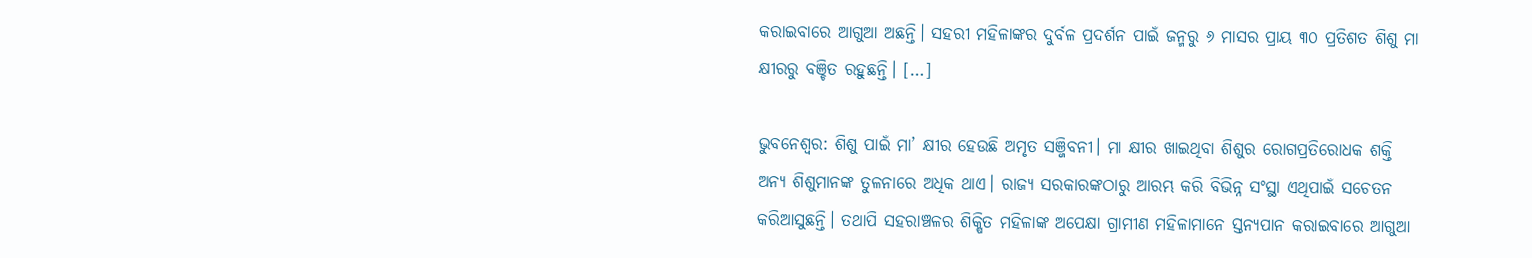କରାଇବାରେ ଆଗୁଆ ଅଛନ୍ତି। ସହରୀ ମହିଳାଙ୍କର ଦୁର୍ବଳ ପ୍ରଦର୍ଶନ ପାଇଁ ଜନ୍ମରୁ ୬ ମାସର ପ୍ରାୟ ୩୦ ପ୍ରତିଶତ ଶିଶୁ ମା କ୍ଷୀରରୁ ବଞ୍ଚିତ ରହୁଛନ୍ତି। […]

ଭୁବନେଶ୍ୱର: ଶିଶୁ ପାଇଁ ମା’ କ୍ଷୀର ହେଉଛି ଅମୃତ ସଞ୍ଜିବନୀ। ମା କ୍ଷୀର ଖାଇଥିବା ଶିଶୁର ରୋଗପ୍ରତିରୋଧକ ଶକ୍ତି ଅନ୍ୟ ଶିଶୁମାନଙ୍କ ତୁଳନାରେ ଅଧିକ ଥାଏ। ରାଜ୍ୟ ସରକାରଙ୍କଠାରୁ ଆରମ୍ଭ କରି ବିଭିନ୍ନ ସଂସ୍ଥା ଏଥିପାଇଁ ସଚେତନ କରିଆସୁଛନ୍ତି। ତଥାପି ସହରାଞ୍ଚଳର ଶିକ୍ଷିତ ମହିଳାଙ୍କ ଅପେକ୍ଷା ଗ୍ରାମୀଣ ମହିଳାମାନେ ସ୍ତନ୍ୟପାନ କରାଇବାରେ ଆଗୁଆ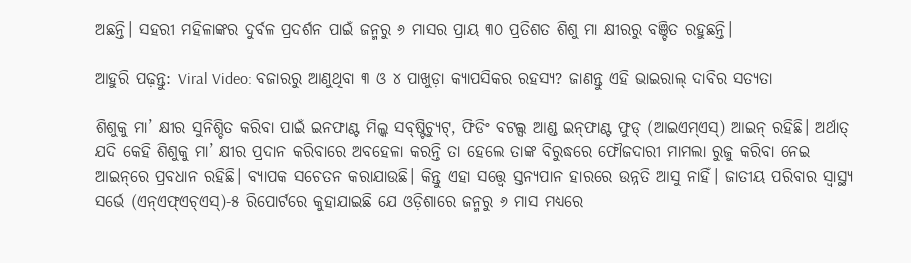ଅଛନ୍ତି। ସହରୀ ମହିଳାଙ୍କର ଦୁର୍ବଳ ପ୍ରଦର୍ଶନ ପାଇଁ ଜନ୍ମରୁ ୬ ମାସର ପ୍ରାୟ ୩୦ ପ୍ରତିଶତ ଶିଶୁ ମା କ୍ଷୀରରୁ ବଞ୍ଚିତ ରହୁଛନ୍ତି।

ଆହୁରି ପଢ଼ନ୍ତୁ: Viral Video: ବଜାରରୁ ଆଣୁଥିବା ୩ ଓ ୪ ପାଖୁଡ଼ା କ୍ୟାପସିକର ରହସ୍ୟ? ଜାଣନ୍ତୁ ଏହି ଭାଇରାଲ୍ ଦାବିର ସତ୍ୟତା

ଶିଶୁକୁ ମା’ କ୍ଷୀର ସୁନିଶ୍ଚିତ କରିବା ପାଇଁ ଇନଫାଣ୍ଟ ମିଲ୍କ ସବ୍‌‌ଷ୍ଟିଚ୍ୟୁଟ୍‌‌, ଫିଡିଂ ବଟଲ୍ସ ଆଣ୍ଡ ଇନ୍‌‌ଫାଣ୍ଟ ଫୁଡ୍‌‌ (ଆଇଏମ୍‌‌ଏସ୍‌‌) ଆଇନ୍‌‌ ରହିଛି। ଅର୍ଥାତ୍‌‌ ଯଦି କେହି ଶିଶୁକୁ ମା’ କ୍ଷୀର ପ୍ରଦାନ କରିବାରେ ଅବହେଳା କରନ୍ତି ତା ହେଲେ ତାଙ୍କ ବିରୁଦ୍ଧରେ ଫୌଜଦାରୀ ମାମଲା ରୁଜୁ କରିବା ନେଇ ଆଇନ୍‌‌ରେ ପ୍ରବଧାନ ରହିଛି। ବ୍ୟାପକ ସଚେତନ କରାଯାଉଛି। କିନ୍ତୁ ଏହା ସତ୍ତ୍ବେ ସ୍ତନ୍ୟପାନ ହାରରେ ଉନ୍ନତି ଆସୁ ନାହିଁ। ଜାତୀୟ ପରିବାର ସ୍ୱାସ୍ଥ୍ୟ ସର୍ଭେ (ଏନ୍‌‌ଏଫ୍‌‌ଏଚ୍‌‌ଏସ୍‌‌)-୫ ରିପୋର୍ଟରେ କୁହାଯାଇଛି ଯେ ଓଡ଼ିଶାରେ ଜନ୍ମରୁ ୬ ମାସ ମଧ୍ୟରେ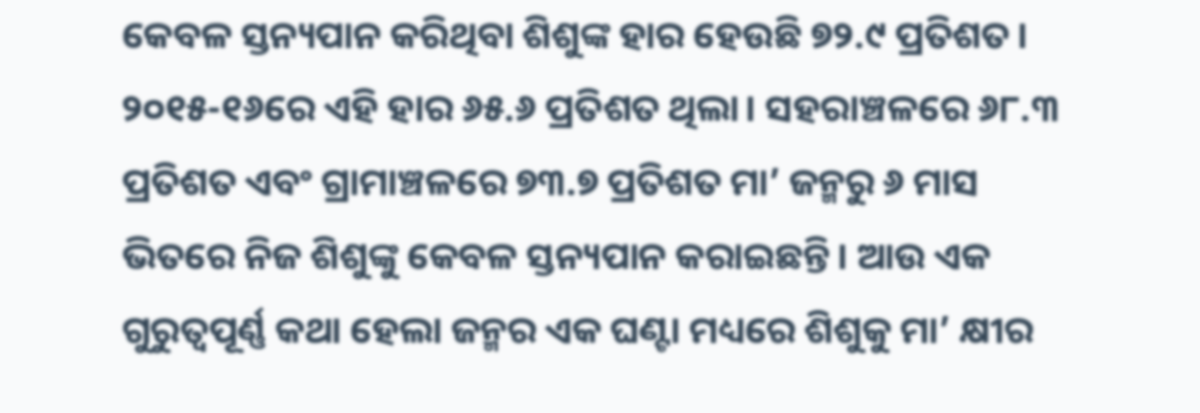କେବଳ ସ୍ତନ୍ୟପାନ କରିଥିବା ଶିଶୁଙ୍କ ହାର ହେଉଛି ୭୨.୯ ପ୍ରତିଶତ। ୨୦୧୫-୧୬ରେ ଏହି ହାର ୬୫.୬ ପ୍ରତିଶତ ଥିଲା। ସହରାଞ୍ଚଳରେ ୬୮.୩ ପ୍ରତିଶତ ଏବଂ ଗ୍ରାମାଞ୍ଚଳରେ ୭୩.୭ ପ୍ରତିଶତ ମା’ ଜନ୍ମରୁ ୬ ମାସ ଭିତରେ ନିଜ ଶିଶୁଙ୍କୁ କେବଳ ସ୍ତନ୍ୟପାନ କରାଇଛନ୍ତି। ଆଉ ଏକ ଗୁରୁତ୍ୱପୂର୍ଣ୍ଣ କଥା ହେଲା ଜନ୍ମର ଏକ ଘଣ୍ଟା ମଧ୍ୟରେ ଶିଶୁକୁ ମା’ କ୍ଷୀର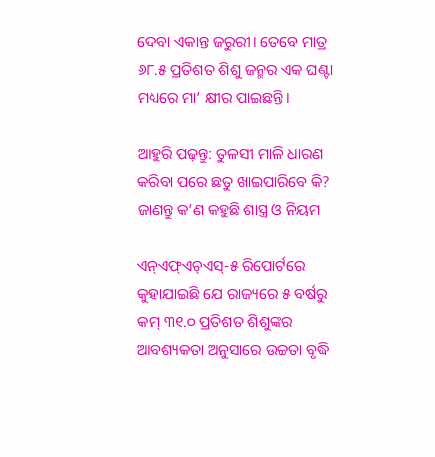ଦେବା ଏକାନ୍ତ ଜରୁରୀ। ତେବେ ମାତ୍ର ୬୮.୫ ପ୍ରତିଶତ ଶିଶୁ ଜନ୍ମର ଏକ ଘଣ୍ଟା ମଧ୍ୟରେ ମା’ କ୍ଷୀର ପାଇଛନ୍ତି।

ଆହୁରି ପଢ଼ନ୍ତୁ: ତୁଳସୀ ମାଳି ଧାରଣ କରିବା ପରେ ଛତୁ ଖାଇପାରିବେ କି? ଜାଣନ୍ତୁ କ’ଣ କହୁଛି ଶାସ୍ତ୍ର ଓ ନିୟମ

ଏନ୍‌‌ଏଫ୍‌‌ଏଚ୍‌‌ଏସ୍‌‌-୫ ରିପୋର୍ଟରେ କୁହାଯାଇଛି ଯେ ରାଜ୍ୟରେ ୫ ବର୍ଷରୁ କମ୍‌‌ ୩୧.୦ ପ୍ରତିଶତ ଶିଶୁଙ୍କର ଆବଶ୍ୟକତା ଅନୁସାରେ ଉଚ୍ଚତା ବୃଦ୍ଧି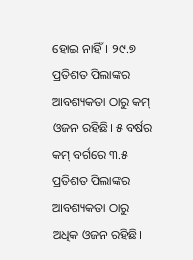ହୋଇ ନାହିଁ। ୨୯.୭ ପ୍ରତିଶତ ପିଲାଙ୍କର ଆବଶ୍ୟକତା ଠାରୁ କମ୍‌‌ ଓଜନ ରହିଛି। ୫ ବର୍ଷର କମ୍‌‌ ବର୍ଗରେ ୩.୫ ପ୍ରତିଶତ ପିଲାଙ୍କର ଆବଶ୍ୟକତା ଠାରୁ ଅଧିକ ଓଜନ ରହିଛି।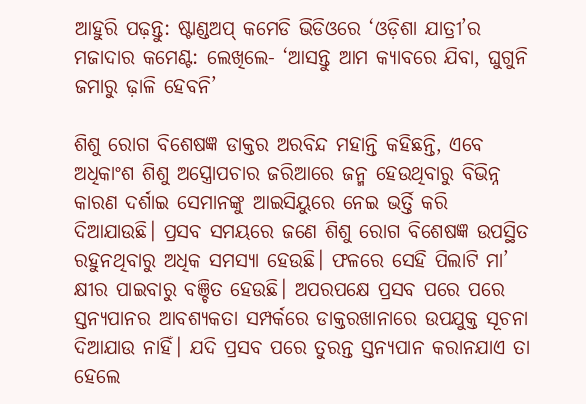ଆହୁରି ପଢ଼ନ୍ତୁ: ଷ୍ଟାଣ୍ଡଅପ୍ କମେଡି ଭିଡିଓରେ ‘ଓଡ଼ିଶା ଯାତ୍ରୀ’ର ମଜାଦାର କମେଣ୍ଟ: ଲେଖିଲେ- ‘ଆସନ୍ତୁ ଆମ କ୍ୟାବରେ ଯିବା, ଘୁଗୁନି ଜମାରୁ ଢ଼ାଳି ହେବନି’

ଶିଶୁ ରୋଗ ବିଶେଷଜ୍ଞ ଡାକ୍ତର ଅରବିନ୍ଦ ମହାନ୍ତି କହିଛନ୍ତି, ଏବେ ଅଧିକାଂଶ ଶିଶୁ ଅସ୍ତ୍ରୋପଚାର ଜରିଆରେ ଜନ୍ମ ହେଉଥିବାରୁ ବିଭିନ୍ନ କାରଣ ଦର୍ଶାଇ ସେମାନଙ୍କୁ ଆଇସିୟୁରେ ନେଇ ଭର୍ତ୍ତି କରି ଦିଆଯାଉଛି। ପ୍ରସବ ସମୟରେ ଜଣେ ଶିଶୁ ରୋଗ ବିଶେଷଜ୍ଞ ଉପସ୍ଥିତ ରହୁନଥିବାରୁ ଅଧିକ ସମସ୍ୟା ହେଉଛି। ଫଳରେ ସେହି ପିଲାଟି ମା’ କ୍ଷୀର ପାଇବାରୁ ବଞ୍ଚିତ ହେଉଛି। ଅପରପକ୍ଷେ ପ୍ରସବ ପରେ ପରେ ସ୍ତନ୍ୟପାନର ଆବଶ୍ୟକତା ସମ୍ପର୍କରେ ଡାକ୍ତରଖାନାରେ ଉପଯୁକ୍ତ ସୂଚନା ଦିଆଯାଉ ନାହିଁ। ଯଦି ପ୍ରସବ ପରେ ତୁରନ୍ତ ସ୍ତନ୍ୟପାନ କରାନଯାଏ ତା ହେଲେ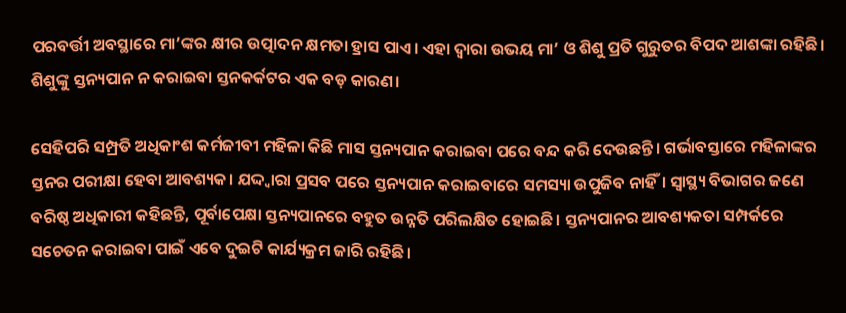ପରବର୍ତ୍ତୀ ଅବସ୍ଥାରେ ମା’ଙ୍କର କ୍ଷୀର ଉତ୍ପାଦନ କ୍ଷମତା ହ୍ରାସ ପାଏ। ଏହା ଦ୍ୱାରା ଉଭୟ ମା’ ଓ ଶିଶୁ ପ୍ରତି ଗୁରୁତର ବିପଦ ଆଶଙ୍କା ରହିଛି। ଶିଶୁଙ୍କୁ ସ୍ତନ୍ୟପାନ ନ କରାଇବା ସ୍ତନକର୍କଟର ଏକ ବଡ଼ କାରଣ।

ସେହିପରି ସମ୍ପ୍ରତି ଅଧିକାଂଶ କର୍ମଜୀବୀ ମହିଳା କିଛି ମାସ ସ୍ତନ୍ୟପାନ କରାଇବା ପରେ ବନ୍ଦ କରି ଦେଉଛନ୍ତି। ଗର୍ଭାବସ୍ତାରେ ମହିଳାଙ୍କର ସ୍ତନର ପରୀକ୍ଷା ହେବା ଆବଶ୍ୟକ। ଯଦ୍ଦ୍ୱାରା ପ୍ରସବ ପରେ ସ୍ତନ୍ୟପାନ କରାଇବାରେ ସମସ୍ୟା ଉପୁଜିବ ନାହିଁ। ସ୍ୱାସ୍ଥ୍ୟ ବିଭାଗର ଜଣେ ବରିଷ୍ଠ ଅଧିକାରୀ କହିଛନ୍ତି, ପୂର୍ବାପେକ୍ଷା ସ୍ତନ୍ୟପାନରେ ବହୁତ ଉନ୍ନତି ପରିଲକ୍ଷିତ ହୋଇଛି। ସ୍ତନ୍ୟପାନର ଆବଶ୍ୟକତା ସମ୍ପର୍କରେ ସଚେତନ କରାଇବା ପାଇଁ ଏବେ ଦୁଇଟି କାର୍ଯ୍ୟକ୍ରମ ଜାରି ରହିଛି।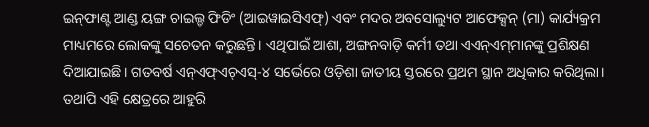ଇନ୍‌‌ଫାଣ୍ଟ ଆଣ୍ଡ ୟଙ୍ଗ ଚାଇଲ୍ଡ ଫିଡିଂ (ଆଇୱାଇସିଏଫ୍‌‌) ଏବଂ ମଦର ଅବସୋଲ୍ୟୁଟ ଆଫେକ୍ସନ୍‌‌ (ମା) କାର୍ଯ୍ୟକ୍ରମ ମାଧ୍ୟମରେ ଲୋକଙ୍କୁ ସଚେତନ କରୁଛନ୍ତି। ଏଥିପାଇଁ ଆଶା, ଅଙ୍ଗନବାଡ଼ି କର୍ମୀ ତଥା ଏଏନ୍‌‌ଏମ୍‌‌ମାନଙ୍କୁ ପ୍ରଶିକ୍ଷଣ ଦିଆଯାଇଛି। ଗତବର୍ଷ ଏନ୍‌‌ଏଫ୍‌‌ଏଚ୍‌‌ଏସ୍‌‌-୪ ସର୍ଭେରେ ଓଡ଼ିଶା ଜାତୀୟ ସ୍ତରରେ ପ୍ରଥମ ସ୍ଥାନ ଅଧିକାର କରିଥିଲା। ତଥାପି ଏହି କ୍ଷେତ୍ରରେ ଆହୁରି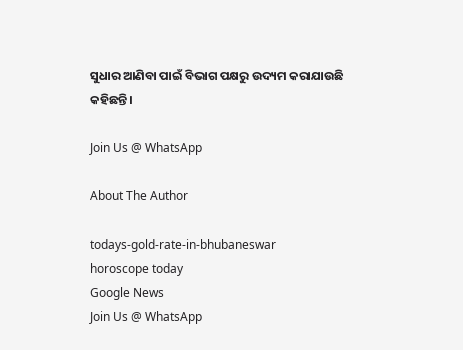ସୁଧାର ଆଣିବା ପାଇଁ ବିଭାଗ ପକ୍ଷରୁ ଉଦ୍ୟମ କରାଯାଉଛି କହିଛନ୍ତି।

Join Us @ WhatsApp

About The Author

todays-gold-rate-in-bhubaneswar
horoscope today
Google News
Join Us @ WhatsApp